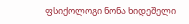ფსიქოლოგი ნონა ხიდეშელი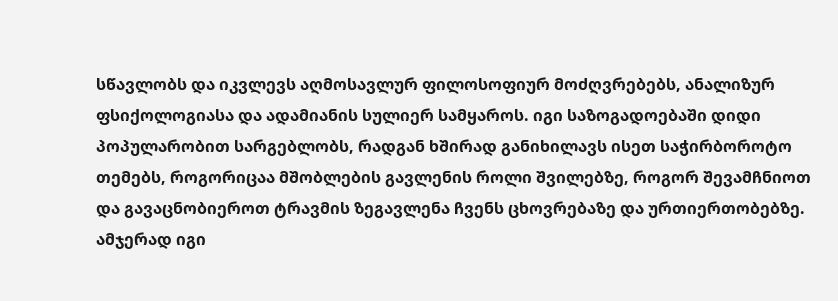სწავლობს და იკვლევს აღმოსავლურ ფილოსოფიურ მოძღვრებებს, ანალიზურ ფსიქოლოგიასა და ადამიანის სულიერ სამყაროს. იგი საზოგადოებაში დიდი პოპულარობით სარგებლობს, რადგან ხშირად განიხილავს ისეთ საჭირბოროტო თემებს, როგორიცაა მშობლების გავლენის როლი შვილებზე, როგორ შევამჩნიოთ და გავაცნობიეროთ ტრავმის ზეგავლენა ჩვენს ცხოვრებაზე და ურთიერთობებზე.
ამჯერად იგი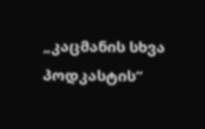„კაცმანის სხვა პოდკასტის“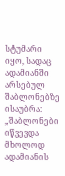სტუმარი იყო, სადაც ადამიანში არსებულ შაბლონებზე ისაუბრა:
„შაბლონები იწვევდა მხოლოდ ადამიანის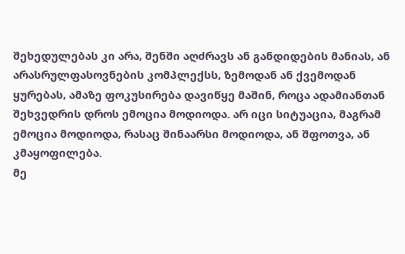შეხედულებას კი არა, შენში აღძრავს ან განდიდების მანიას, ან არასრულფასოვნების კომპლექსს, ზემოდან ან ქვემოდან ყურებას, ამაზე ფოკუსირება დავიწყე მაშინ, როცა ადამიანთან შეხვედრის დროს ემოცია მოდიოდა. არ იცი სიტუაცია, მაგრამ ემოცია მოდიოდა, რასაც შინაარსი მოდიოდა, ან შფოთვა, ან კმაყოფილება.
მე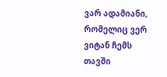ვარ ადამიანი, რომელიც ვერ ვიტან ჩემს თავში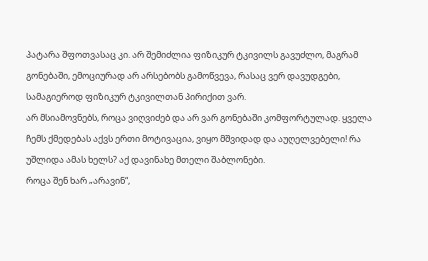პატარა შფოთვასაც კი. არ შემიძლია ფიზიკურ ტკივილს გავუძლო, მაგრამ გონებაში, ემოციურად არ არსებობს გამოწვევა, რასაც ვერ დავუდგები, სამაგიეროდ ფიზიკურ ტკივილთან პირიქით ვარ.
არ მსიამოვნებს, როცა ვიღვიძებ და არ ვარ გონებაში კომფორტულად. ყველა ჩემს ქმედებას აქვს ერთი მოტივაცია, ვიყო მშვიდად და აუღელვებელი! რა უშლიდა ამას ხელს? აქ დავინახე მთელი შაბლონები.
როცა შენ ხარ „არავინ“,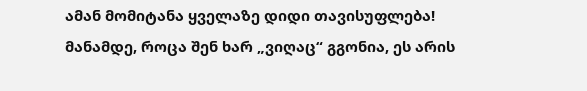ამან მომიტანა ყველაზე დიდი თავისუფლება! მანამდე, როცა შენ ხარ „ვიღაც“ გგონია, ეს არის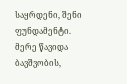საყრდენი, შენი ფუნდამენტი. მერე წავიდა ბავშვობის,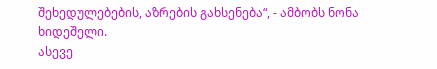შეხედულებების, აზრების გახსენება“, - ამბობს ნონა ხიდეშელი.
ასევე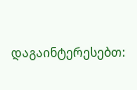დაგაინტერესებთ: